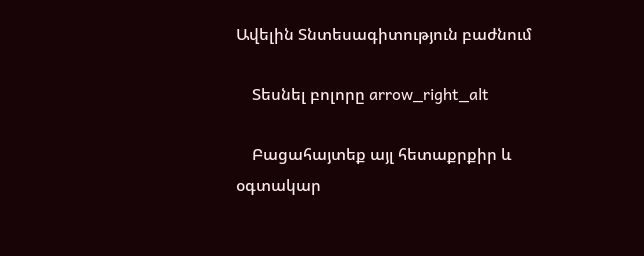Ավելին Տնտեսագիտություն բաժնում

    Տեսնել բոլորը arrow_right_alt

    Բացահայտեք այլ հետաքրքիր և օգտակար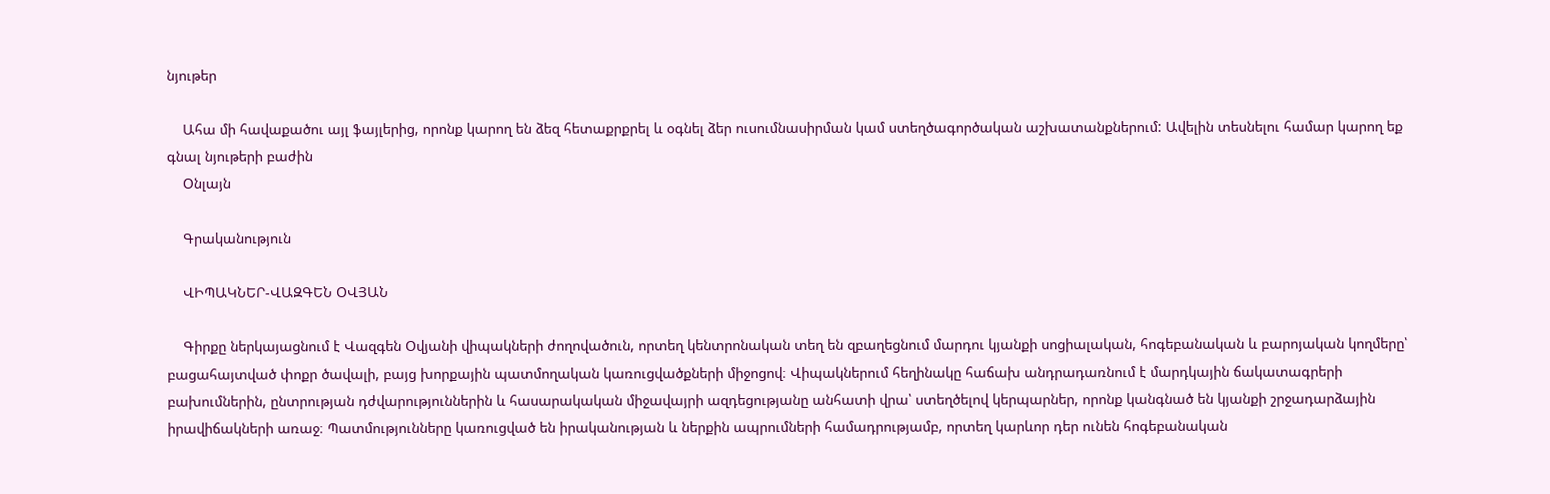նյութեր

    Ահա մի հավաքածու այլ ֆայլերից, որոնք կարող են ձեզ հետաքրքրել և օգնել ձեր ուսումնասիրման կամ ստեղծագործական աշխատանքներում: Ավելին տեսնելու համար կարող եք գնալ նյութերի բաժին
    Օնլայն

    Գրականություն

    ՎԻՊԱԿՆԵՐ-ՎԱԶԳԵՆ ՕՎՅԱՆ

    Գիրքը ներկայացնում է Վազգեն Օվյանի վիպակների ժողովածուն, որտեղ կենտրոնական տեղ են զբաղեցնում մարդու կյանքի սոցիալական, հոգեբանական և բարոյական կողմերը՝ բացահայտված փոքր ծավալի, բայց խորքային պատմողական կառուցվածքների միջոցով։ Վիպակներում հեղինակը հաճախ անդրադառնում է մարդկային ճակատագրերի բախումներին, ընտրության դժվարություններին և հասարակական միջավայրի ազդեցությանը անհատի վրա՝ ստեղծելով կերպարներ, որոնք կանգնած են կյանքի շրջադարձային իրավիճակների առաջ։ Պատմությունները կառուցված են իրականության և ներքին ապրումների համադրությամբ, որտեղ կարևոր դեր ունեն հոգեբանական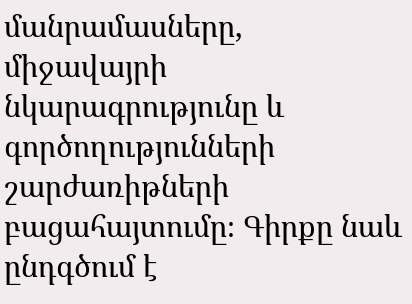մանրամասները, միջավայրի նկարագրությունը և գործողությունների շարժառիթների բացահայտումը։ Գիրքը նաև ընդգծում է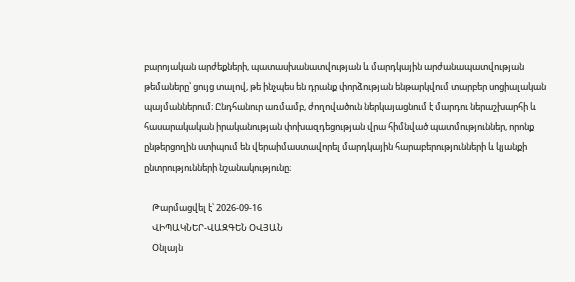բարոյական արժեքների, պատասխանատվության և մարդկային արժանապատվության թեմաները՝ ցույց տալով, թե ինչպես են դրանք փորձության ենթարկվում տարբեր սոցիալական պայմաններում։ Ընդհանուր առմամբ, ժողովածուն ներկայացնում է մարդու ներաշխարհի և հասարակական իրականության փոխազդեցության վրա հիմնված պատմություններ, որոնք ընթերցողին ստիպում են վերաիմաստավորել մարդկային հարաբերությունների և կյանքի ընտրությունների նշանակությունը։

    Թարմացվել է՝ 2026-09-16
    ՎԻՊԱԿՆԵՐ-ՎԱԶԳԵՆ ՕՎՅԱՆ
    Օնլայն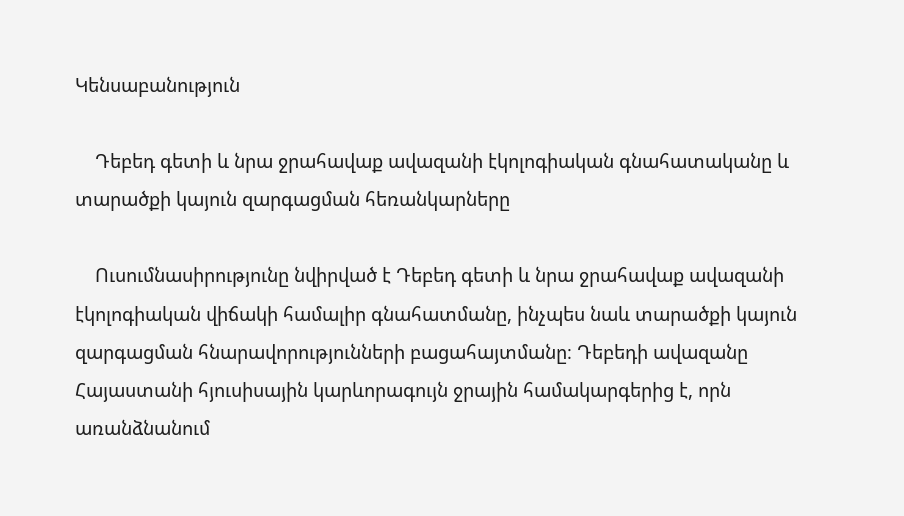Կենսաբանություն

    Դեբեդ գետի և նրա ջրահավաք ավազանի էկոլոգիական գնահատականը և տարածքի կայուն զարգացման հեռանկարները

    Ուսումնասիրությունը նվիրված է Դեբեդ գետի և նրա ջրահավաք ավազանի էկոլոգիական վիճակի համալիր գնահատմանը, ինչպես նաև տարածքի կայուն զարգացման հնարավորությունների բացահայտմանը։ Դեբեդի ավազանը Հայաստանի հյուսիսային կարևորագույն ջրային համակարգերից է, որն առանձնանում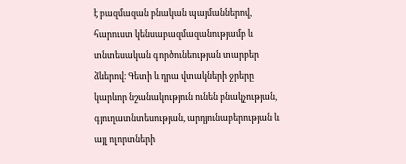է բազմազան բնական պայմաններով, հարուստ կենսաբազմազանությամբ և տնտեսական գործունեության տարբեր ձևերով։ Գետի և դրա վտակների ջրերը կարևոր նշանակություն ունեն բնակչության, գյուղատնտեսության, արդյունաբերության և այլ ոլորտների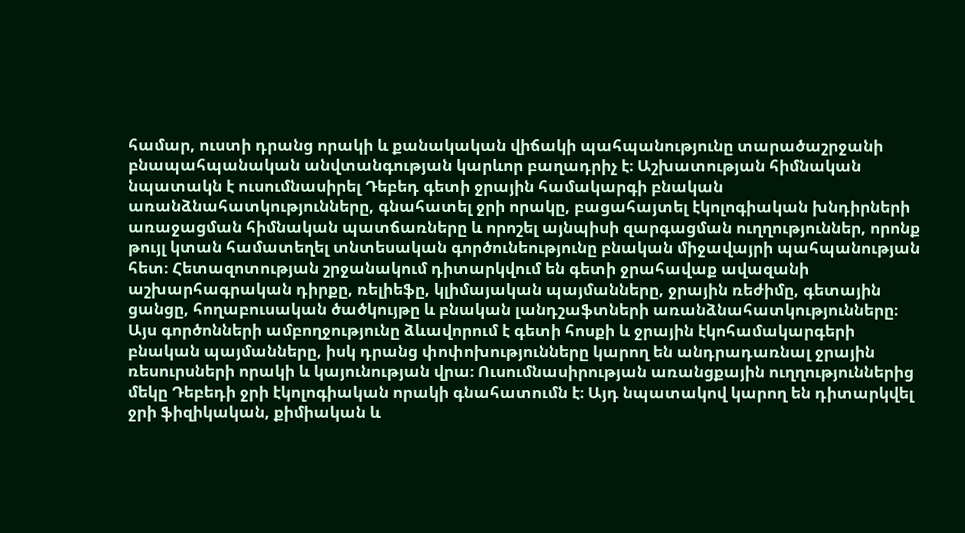համար, ուստի դրանց որակի և քանակական վիճակի պահպանությունը տարածաշրջանի բնապահպանական անվտանգության կարևոր բաղադրիչ է։ Աշխատության հիմնական նպատակն է ուսումնասիրել Դեբեդ գետի ջրային համակարգի բնական առանձնահատկությունները, գնահատել ջրի որակը, բացահայտել էկոլոգիական խնդիրների առաջացման հիմնական պատճառները և որոշել այնպիսի զարգացման ուղղություններ, որոնք թույլ կտան համատեղել տնտեսական գործունեությունը բնական միջավայրի պահպանության հետ։ Հետազոտության շրջանակում դիտարկվում են գետի ջրահավաք ավազանի աշխարհագրական դիրքը, ռելիեֆը, կլիմայական պայմանները, ջրային ռեժիմը, գետային ցանցը, հողաբուսական ծածկույթը և բնական լանդշաֆտների առանձնահատկությունները։ Այս գործոնների ամբողջությունը ձևավորում է գետի հոսքի և ջրային էկոհամակարգերի բնական պայմանները, իսկ դրանց փոփոխությունները կարող են անդրադառնալ ջրային ռեսուրսների որակի և կայունության վրա։ Ուսումնասիրության առանցքային ուղղություններից մեկը Դեբեդի ջրի էկոլոգիական որակի գնահատումն է։ Այդ նպատակով կարող են դիտարկվել ջրի ֆիզիկական, քիմիական և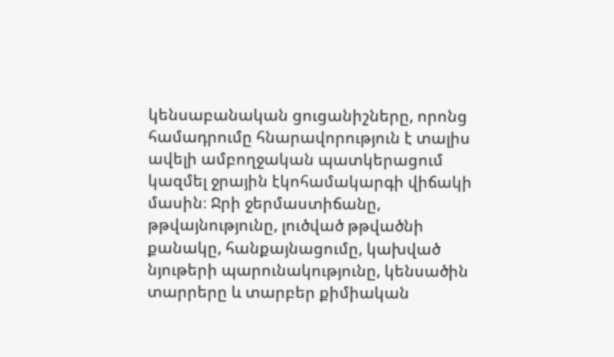կենսաբանական ցուցանիշները, որոնց համադրումը հնարավորություն է տալիս ավելի ամբողջական պատկերացում կազմել ջրային էկոհամակարգի վիճակի մասին։ Ջրի ջերմաստիճանը, թթվայնությունը, լուծված թթվածնի քանակը, հանքայնացումը, կախված նյութերի պարունակությունը, կենսածին տարրերը և տարբեր քիմիական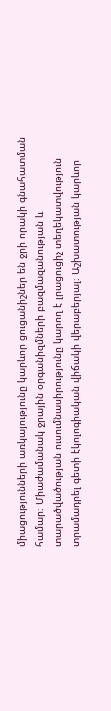միացությունների առկայությունը կարևոր ցուցանիշներ են ջրի որակի գնահատման համար։ Միաժամանակ ջրային օրգանիզմների բազմազանության և տարածվածության ուսումնասիրությունը կարող է լրացուցիչ տեղեկատվություն տրամադրել գետի էկոլոգիական վիճակի վերաբերյալ։ Աշխատության կարևոր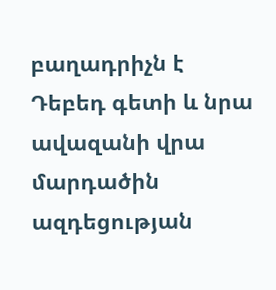բաղադրիչն է Դեբեդ գետի և նրա ավազանի վրա մարդածին ազդեցության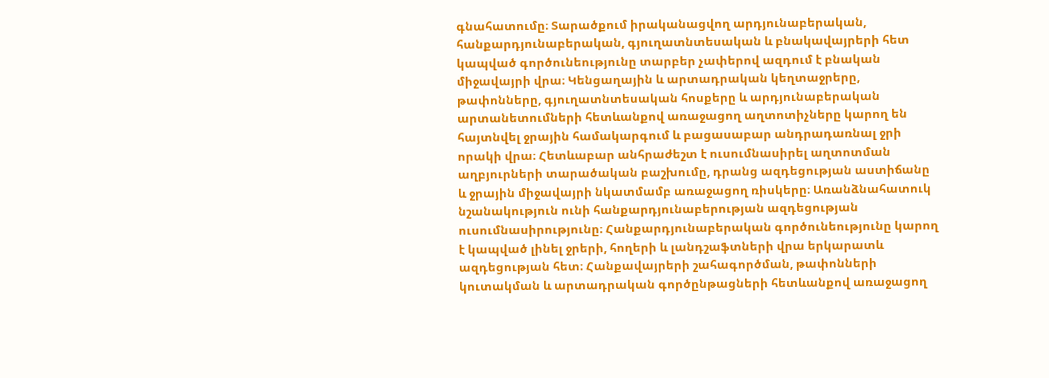գնահատումը։ Տարածքում իրականացվող արդյունաբերական, հանքարդյունաբերական, գյուղատնտեսական և բնակավայրերի հետ կապված գործունեությունը տարբեր չափերով ազդում է բնական միջավայրի վրա։ Կենցաղային և արտադրական կեղտաջրերը, թափոնները, գյուղատնտեսական հոսքերը և արդյունաբերական արտանետումների հետևանքով առաջացող աղտոտիչները կարող են հայտնվել ջրային համակարգում և բացասաբար անդրադառնալ ջրի որակի վրա։ Հետևաբար անհրաժեշտ է ուսումնասիրել աղտոտման աղբյուրների տարածական բաշխումը, դրանց ազդեցության աստիճանը և ջրային միջավայրի նկատմամբ առաջացող ռիսկերը։ Առանձնահատուկ նշանակություն ունի հանքարդյունաբերության ազդեցության ուսումնասիրությունը։ Հանքարդյունաբերական գործունեությունը կարող է կապված լինել ջրերի, հողերի և լանդշաֆտների վրա երկարատև ազդեցության հետ։ Հանքավայրերի շահագործման, թափոնների կուտակման և արտադրական գործընթացների հետևանքով առաջացող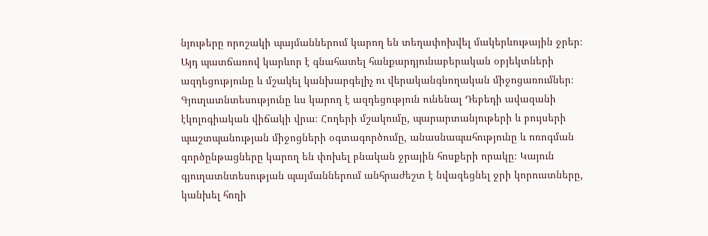նյութերը որոշակի պայմաններում կարող են տեղափոխվել մակերևութային ջրեր։ Այդ պատճառով կարևոր է գնահատել հանքարդյունաբերական օբյեկտների ազդեցությունը և մշակել կանխարգելիչ ու վերականգնողական միջոցառումներ։ Գյուղատնտեսությունը ևս կարող է ազդեցություն ունենալ Դեբեդի ավազանի էկոլոգիական վիճակի վրա։ Հողերի մշակումը, պարարտանյութերի և բույսերի պաշտպանության միջոցների օգտագործումը, անասնապահությունը և ոռոգման գործընթացները կարող են փոխել բնական ջրային հոսքերի որակը։ Կայուն գյուղատնտեսության պայմաններում անհրաժեշտ է նվազեցնել ջրի կորուստները, կանխել հողի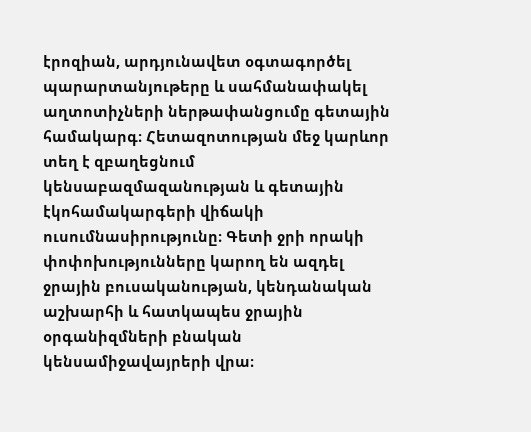էրոզիան, արդյունավետ օգտագործել պարարտանյութերը և սահմանափակել աղտոտիչների ներթափանցումը գետային համակարգ։ Հետազոտության մեջ կարևոր տեղ է զբաղեցնում կենսաբազմազանության և գետային էկոհամակարգերի վիճակի ուսումնասիրությունը։ Գետի ջրի որակի փոփոխությունները կարող են ազդել ջրային բուսականության, կենդանական աշխարհի և հատկապես ջրային օրգանիզմների բնական կենսամիջավայրերի վրա։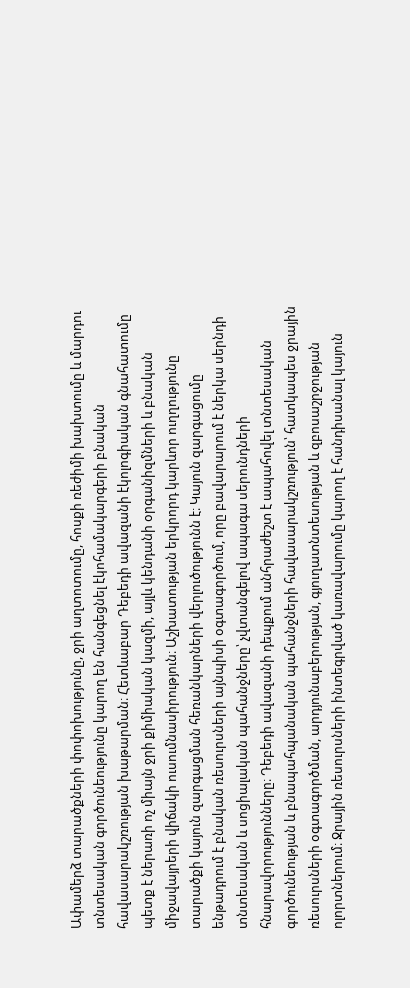Ափամերձ տարածքների փոփոխությունը, ջրի աղտոտումը, հոսքի ռեժիմի խախտումը և մարդու տնտեսական գործունեությունը կարող են հանգեցնել էկոհամակարգերի բնական հավասարակշռության խաթարման։ Հետևաբար Դեբեդի ավազանի էկոլոգիական գնահատումը պետք է ներառի ոչ միայն ջրի քիմիական կազմի, այլև կենդանի օրգանիզմների և բնական միջավայրերի վիճակի ուսումնասիրություն։ Աշխատության երկրորդ կարևոր ուղղությունը տարածքի կայուն զարգացման հեռանկարների վերլուծությունն է։ Կայուն զարգացումը ենթադրում է բնական ռեսուրսների այնպիսի օգտագործում, որը բավարարում է ներկա սերնդի տնտեսական և սոցիալական պահանջները՝ չվտանգելով ապագա սերունդների հնարավորությունները։ Դեբեդի ավազանի դեպքում անհրաժեշտ է ապահովել տնտեսական գործունեության և բնապահպանական պահանջների հավասարակշռություն՝ հատկապես ջրային ռեսուրսների օգտագործման, արդյունաբերության, գյուղատնտեսության և զբոսաշրջության ոլորտներում։ Ջրային ռեսուրսների ինտեգրված կառավարումը կարող է հանդիսանալ կայուն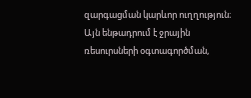զարգացման կարևոր ուղղություն։ Այն ենթադրում է ջրային ռեսուրսների օգտագործման,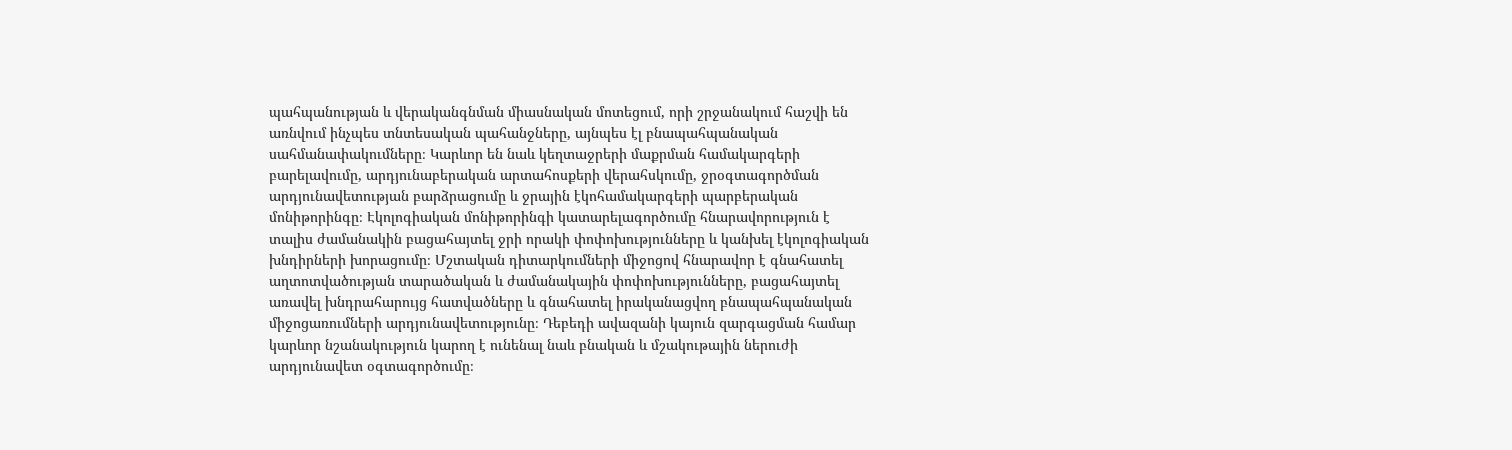պահպանության և վերականգնման միասնական մոտեցում, որի շրջանակում հաշվի են առնվում ինչպես տնտեսական պահանջները, այնպես էլ բնապահպանական սահմանափակումները։ Կարևոր են նաև կեղտաջրերի մաքրման համակարգերի բարելավումը, արդյունաբերական արտահոսքերի վերահսկումը, ջրօգտագործման արդյունավետության բարձրացումը և ջրային էկոհամակարգերի պարբերական մոնիթորինգը։ Էկոլոգիական մոնիթորինգի կատարելագործումը հնարավորություն է տալիս ժամանակին բացահայտել ջրի որակի փոփոխությունները և կանխել էկոլոգիական խնդիրների խորացումը։ Մշտական դիտարկումների միջոցով հնարավոր է գնահատել աղտոտվածության տարածական և ժամանակային փոփոխությունները, բացահայտել առավել խնդրահարույց հատվածները և գնահատել իրականացվող բնապահպանական միջոցառումների արդյունավետությունը։ Դեբեդի ավազանի կայուն զարգացման համար կարևոր նշանակություն կարող է ունենալ նաև բնական և մշակութային ներուժի արդյունավետ օգտագործումը։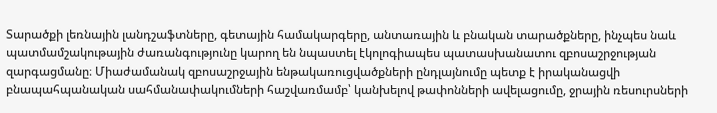Տարածքի լեռնային լանդշաֆտները, գետային համակարգերը, անտառային և բնական տարածքները, ինչպես նաև պատմամշակութային ժառանգությունը կարող են նպաստել էկոլոգիապես պատասխանատու զբոսաշրջության զարգացմանը։ Միաժամանակ զբոսաշրջային ենթակառուցվածքների ընդլայնումը պետք է իրականացվի բնապահպանական սահմանափակումների հաշվառմամբ՝ կանխելով թափոնների ավելացումը, ջրային ռեսուրսների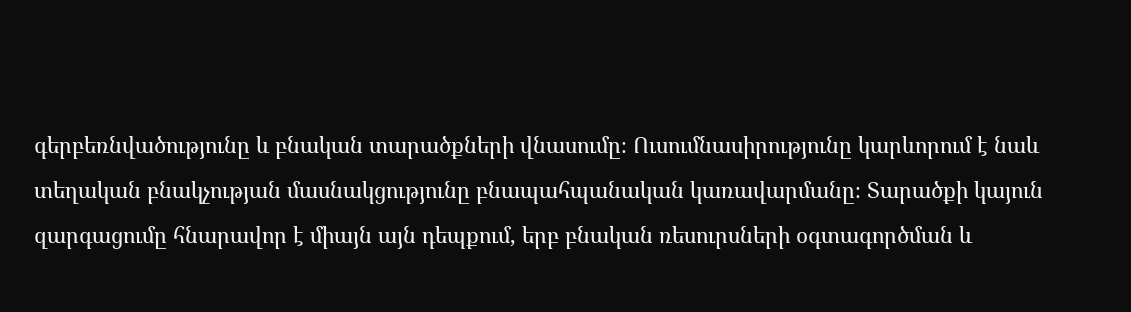գերբեռնվածությունը և բնական տարածքների վնասումը։ Ուսումնասիրությունը կարևորում է նաև տեղական բնակչության մասնակցությունը բնապահպանական կառավարմանը։ Տարածքի կայուն զարգացումը հնարավոր է միայն այն դեպքում, երբ բնական ռեսուրսների օգտագործման և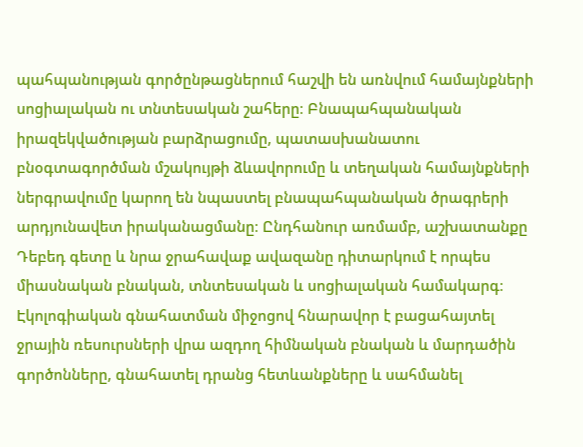պահպանության գործընթացներում հաշվի են առնվում համայնքների սոցիալական ու տնտեսական շահերը։ Բնապահպանական իրազեկվածության բարձրացումը, պատասխանատու բնօգտագործման մշակույթի ձևավորումը և տեղական համայնքների ներգրավումը կարող են նպաստել բնապահպանական ծրագրերի արդյունավետ իրականացմանը։ Ընդհանուր առմամբ, աշխատանքը Դեբեդ գետը և նրա ջրահավաք ավազանը դիտարկում է որպես միասնական բնական, տնտեսական և սոցիալական համակարգ։ Էկոլոգիական գնահատման միջոցով հնարավոր է բացահայտել ջրային ռեսուրսների վրա ազդող հիմնական բնական և մարդածին գործոնները, գնահատել դրանց հետևանքները և սահմանել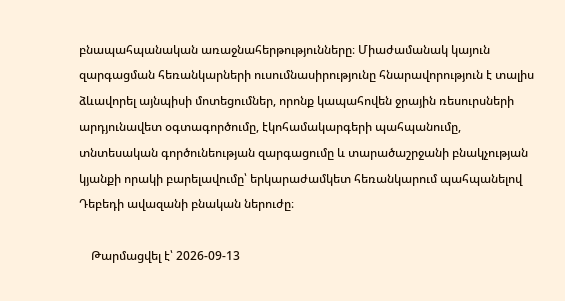բնապահպանական առաջնահերթությունները։ Միաժամանակ կայուն զարգացման հեռանկարների ուսումնասիրությունը հնարավորություն է տալիս ձևավորել այնպիսի մոտեցումներ, որոնք կապահովեն ջրային ռեսուրսների արդյունավետ օգտագործումը, էկոհամակարգերի պահպանումը, տնտեսական գործունեության զարգացումը և տարածաշրջանի բնակչության կյանքի որակի բարելավումը՝ երկարաժամկետ հեռանկարում պահպանելով Դեբեդի ավազանի բնական ներուժը։

    Թարմացվել է՝ 2026-09-13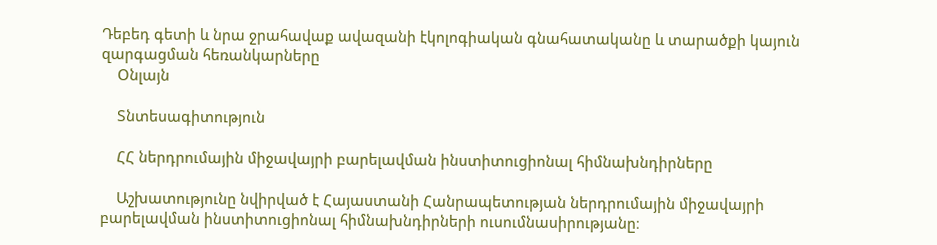Դեբեդ գետի և նրա ջրահավաք ավազանի էկոլոգիական գնահատականը և տարածքի կայուն զարգացման հեռանկարները
    Օնլայն

    Տնտեսագիտություն

    ՀՀ ներդրումային միջավայրի բարելավման ինստիտուցիոնալ հիմնախնդիրները

    Աշխատությունը նվիրված է Հայաստանի Հանրապետության ներդրումային միջավայրի բարելավման ինստիտուցիոնալ հիմնախնդիրների ուսումնասիրությանը։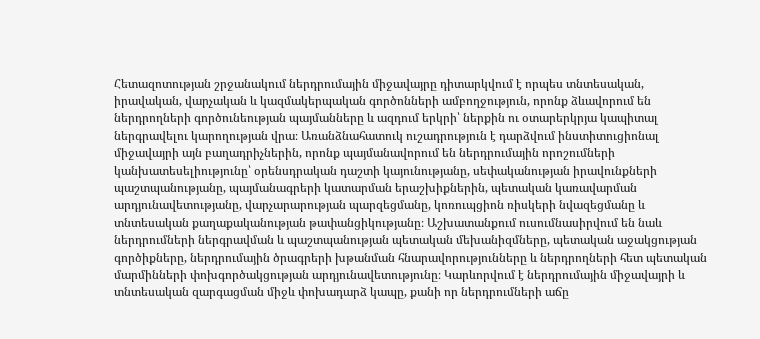Հետազոտության շրջանակում ներդրումային միջավայրը դիտարկվում է որպես տնտեսական, իրավական, վարչական և կազմակերպական գործոնների ամբողջություն, որոնք ձևավորում են ներդրողների գործունեության պայմանները և ազդում երկրի՝ ներքին ու օտարերկրյա կապիտալ ներգրավելու կարողության վրա։ Առանձնահատուկ ուշադրություն է դարձվում ինստիտուցիոնալ միջավայրի այն բաղադրիչներին, որոնք պայմանավորում են ներդրումային որոշումների կանխատեսելիությունը՝ օրենսդրական դաշտի կայունությանը, սեփականության իրավունքների պաշտպանությանը, պայմանագրերի կատարման երաշխիքներին, պետական կառավարման արդյունավետությանը, վարչարարության պարզեցմանը, կոռուպցիոն ռիսկերի նվազեցմանը և տնտեսական քաղաքականության թափանցիկությանը։ Աշխատանքում ուսումնասիրվում են նաև ներդրումների ներգրավման և պաշտպանության պետական մեխանիզմները, պետական աջակցության գործիքները, ներդրումային ծրագրերի խթանման հնարավորությունները և ներդրողների հետ պետական մարմինների փոխգործակցության արդյունավետությունը։ Կարևորվում է ներդրումային միջավայրի և տնտեսական զարգացման միջև փոխադարձ կապը, քանի որ ներդրումների աճը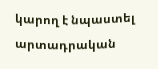կարող է նպաստել արտադրական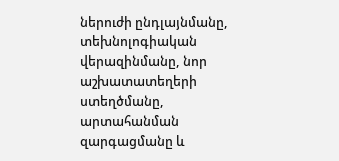ներուժի ընդլայնմանը, տեխնոլոգիական վերազինմանը, նոր աշխատատեղերի ստեղծմանը, արտահանման զարգացմանը և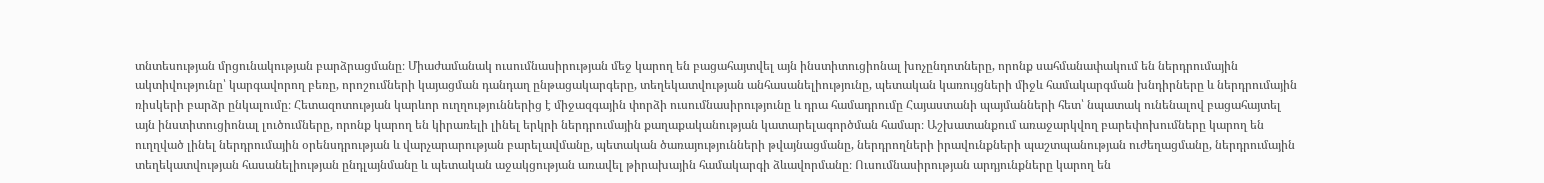տնտեսության մրցունակության բարձրացմանը։ Միաժամանակ ուսումնասիրության մեջ կարող են բացահայտվել այն ինստիտուցիոնալ խոչընդոտները, որոնք սահմանափակում են ներդրումային ակտիվությունը՝ կարգավորող բեռը, որոշումների կայացման դանդաղ ընթացակարգերը, տեղեկատվության անհասանելիությունը, պետական կառույցների միջև համակարգման խնդիրները և ներդրումային ռիսկերի բարձր ընկալումը։ Հետազոտության կարևոր ուղղություններից է միջազգային փորձի ուսումնասիրությունը և դրա համադրումը Հայաստանի պայմանների հետ՝ նպատակ ունենալով բացահայտել այն ինստիտուցիոնալ լուծումները, որոնք կարող են կիրառելի լինել երկրի ներդրումային քաղաքականության կատարելագործման համար։ Աշխատանքում առաջարկվող բարեփոխումները կարող են ուղղված լինել ներդրումային օրենսդրության և վարչարարության բարելավմանը, պետական ծառայությունների թվայնացմանը, ներդրողների իրավունքների պաշտպանության ուժեղացմանը, ներդրումային տեղեկատվության հասանելիության ընդլայնմանը և պետական աջակցության առավել թիրախային համակարգի ձևավորմանը։ Ուսումնասիրության արդյունքները կարող են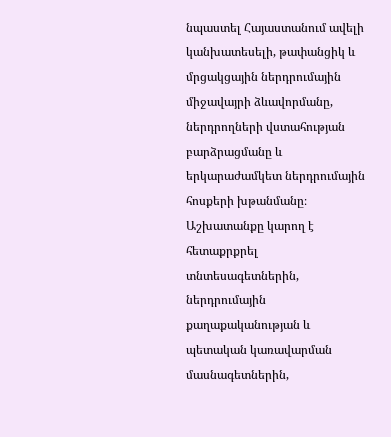նպաստել Հայաստանում ավելի կանխատեսելի, թափանցիկ և մրցակցային ներդրումային միջավայրի ձևավորմանը, ներդրողների վստահության բարձրացմանը և երկարաժամկետ ներդրումային հոսքերի խթանմանը։ Աշխատանքը կարող է հետաքրքրել տնտեսագետներին, ներդրումային քաղաքականության և պետական կառավարման մասնագետներին,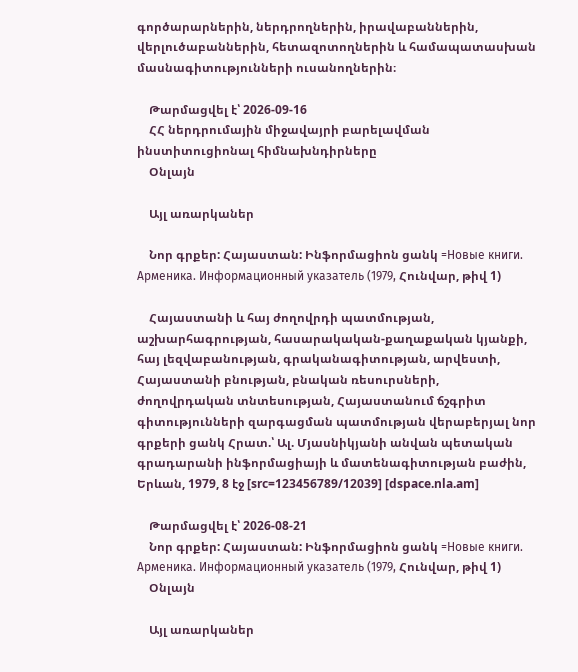գործարարներին, ներդրողներին, իրավաբաններին, վերլուծաբաններին, հետազոտողներին և համապատասխան մասնագիտությունների ուսանողներին։

    Թարմացվել է՝ 2026-09-16
    ՀՀ ներդրումային միջավայրի բարելավման ինստիտուցիոնալ հիմնախնդիրները
    Օնլայն

    Այլ առարկաներ

    Նոր գրքեր: Հայաստան: Ինֆորմացիոն ցանկ =Новые книги. Арменика. Информационный указатель (1979, Հունվար, թիվ 1)

    Հայաստանի և հայ ժողովրդի պատմության, աշխարհագրության, հասարակական-քաղաքական կյանքի, հայ լեզվաբանության, գրականագիտության, արվեստի, Հայաստանի բնության, բնական ռեսուրսների, ժողովրդական տնտեսության, Հայաստանում ճշգրիտ գիտությունների զարգացման պատմության վերաբերյալ նոր գրքերի ցանկ Հրատ.՝ Ալ. Մյասնիկյանի անվան պետական գրադարանի ինֆորմացիայի և մատենագիտության բաժին, Երևան, 1979, 8 էջ [src=123456789/12039] [dspace.nla.am]

    Թարմացվել է՝ 2026-08-21
    Նոր գրքեր: Հայաստան: Ինֆորմացիոն ցանկ =Новые книги. Арменика. Информационный указатель (1979, Հունվար, թիվ 1)
    Օնլայն

    Այլ առարկաներ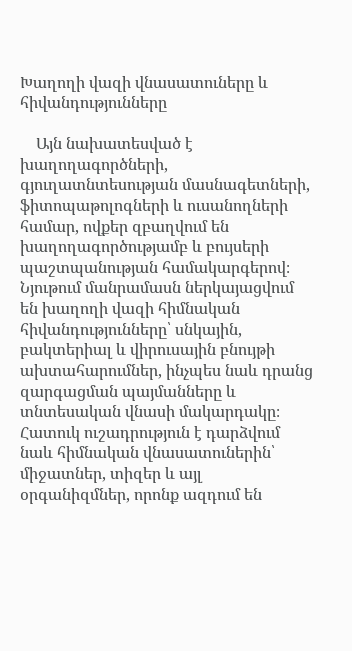Խաղողի վազի վնասատուները և հիվանդությունները

    Այն նախատեսված է խաղողագործների, գյուղատնտեսության մասնագետների, ֆիտոպաթոլոգների և ուսանողների համար, ովքեր զբաղվում են խաղողագործությամբ և բույսերի պաշտպանության համակարգերով։ Նյութում մանրամասն ներկայացվում են խաղողի վազի հիմնական հիվանդությունները՝ սնկային, բակտերիալ և վիրուսային բնույթի ախտահարումներ, ինչպես նաև դրանց զարգացման պայմանները և տնտեսական վնասի մակարդակը։ Հատուկ ուշադրություն է դարձվում նաև հիմնական վնասատուներին՝ միջատներ, տիզեր և այլ օրգանիզմներ, որոնք ազդում են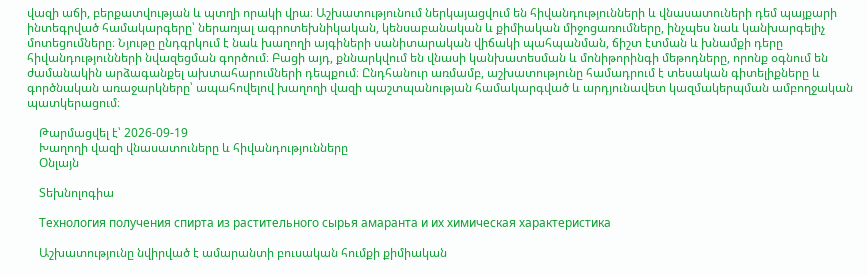վազի աճի, բերքատվության և պտղի որակի վրա։ Աշխատությունում ներկայացվում են հիվանդությունների և վնասատուների դեմ պայքարի ինտեգրված համակարգերը՝ ներառյալ ագրոտեխնիկական, կենսաբանական և քիմիական միջոցառումները, ինչպես նաև կանխարգելիչ մոտեցումները։ Նյութը ընդգրկում է նաև խաղողի այգիների սանիտարական վիճակի պահպանման, ճիշտ էտման և խնամքի դերը հիվանդությունների նվազեցման գործում։ Բացի այդ, քննարկվում են վնասի կանխատեսման և մոնիթորինգի մեթոդները, որոնք օգնում են ժամանակին արձագանքել ախտահարումների դեպքում։ Ընդհանուր առմամբ, աշխատությունը համադրում է տեսական գիտելիքները և գործնական առաջարկները՝ ապահովելով խաղողի վազի պաշտպանության համակարգված և արդյունավետ կազմակերպման ամբողջական պատկերացում։

    Թարմացվել է՝ 2026-09-19
    Խաղողի վազի վնասատուները և հիվանդությունները
    Օնլայն

    Տեխնոլոգիա

    Технология получения спирта из растительного сырья амаранта и их химическая характеристика

    Աշխատությունը նվիրված է ամարանտի բուսական հումքի քիմիական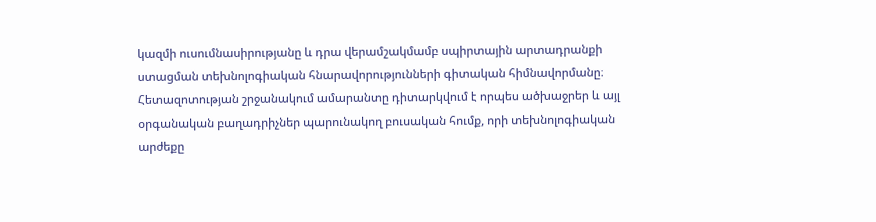կազմի ուսումնասիրությանը և դրա վերամշակմամբ սպիրտային արտադրանքի ստացման տեխնոլոգիական հնարավորությունների գիտական հիմնավորմանը։ Հետազոտության շրջանակում ամարանտը դիտարկվում է որպես ածխաջրեր և այլ օրգանական բաղադրիչներ պարունակող բուսական հումք, որի տեխնոլոգիական արժեքը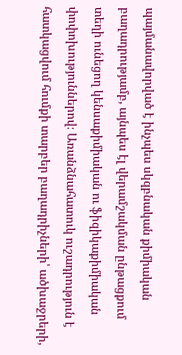պայմանավորված է ինչպես սկզբնական քիմիական բաղադրությամբ, այնպես էլ վերամշակման ընթացքում տեղի ունեցող կենսաքիմիական ու ֆիզիկաքիմիական փոփոխություններով։ Առանձնահատուկ ուշադրություն է հատկացվում հումքի տարբեր բաղադրիչների՝ ածխաջրերի,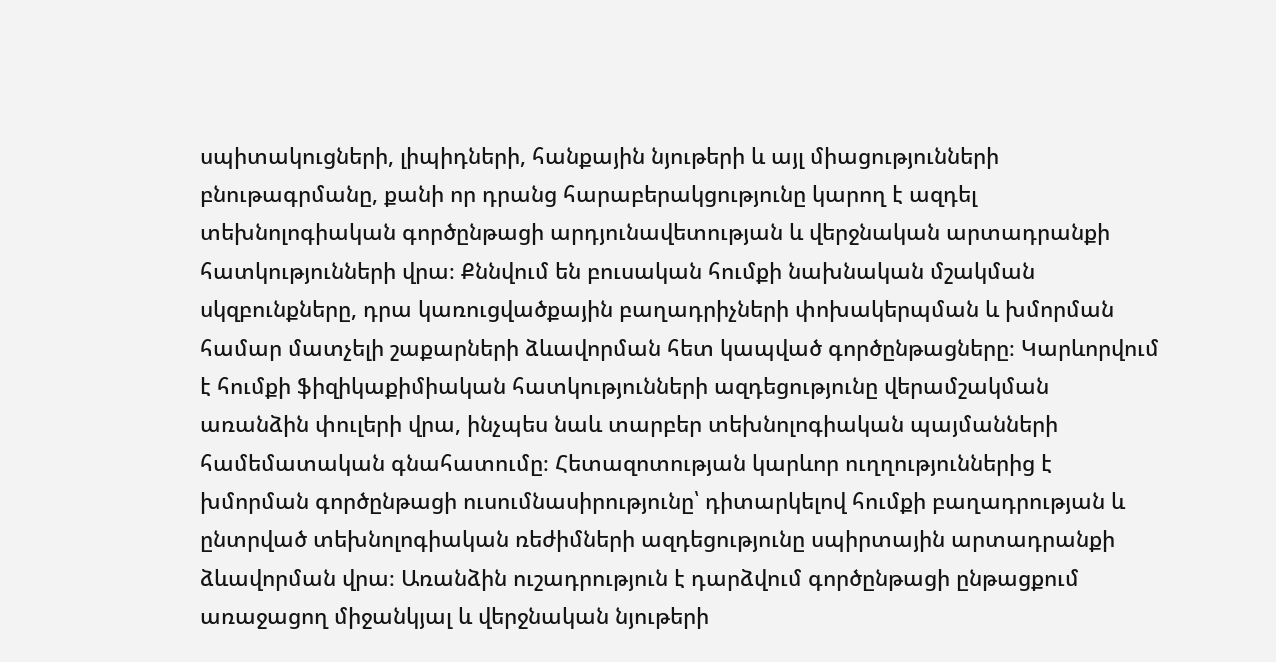սպիտակուցների, լիպիդների, հանքային նյութերի և այլ միացությունների բնութագրմանը, քանի որ դրանց հարաբերակցությունը կարող է ազդել տեխնոլոգիական գործընթացի արդյունավետության և վերջնական արտադրանքի հատկությունների վրա։ Քննվում են բուսական հումքի նախնական մշակման սկզբունքները, դրա կառուցվածքային բաղադրիչների փոխակերպման և խմորման համար մատչելի շաքարների ձևավորման հետ կապված գործընթացները։ Կարևորվում է հումքի ֆիզիկաքիմիական հատկությունների ազդեցությունը վերամշակման առանձին փուլերի վրա, ինչպես նաև տարբեր տեխնոլոգիական պայմանների համեմատական գնահատումը։ Հետազոտության կարևոր ուղղություններից է խմորման գործընթացի ուսումնասիրությունը՝ դիտարկելով հումքի բաղադրության և ընտրված տեխնոլոգիական ռեժիմների ազդեցությունը սպիրտային արտադրանքի ձևավորման վրա։ Առանձին ուշադրություն է դարձվում գործընթացի ընթացքում առաջացող միջանկյալ և վերջնական նյութերի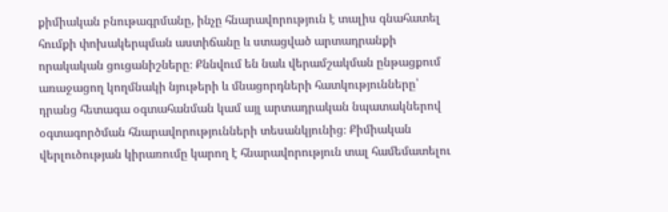քիմիական բնութագրմանը, ինչը հնարավորություն է տալիս գնահատել հումքի փոխակերպման աստիճանը և ստացված արտադրանքի որակական ցուցանիշները։ Քննվում են նաև վերամշակման ընթացքում առաջացող կողմնակի նյութերի և մնացորդների հատկությունները՝ դրանց հետագա օգտահանման կամ այլ արտադրական նպատակներով օգտագործման հնարավորությունների տեսանկյունից։ Քիմիական վերլուծության կիրառումը կարող է հնարավորություն տալ համեմատելու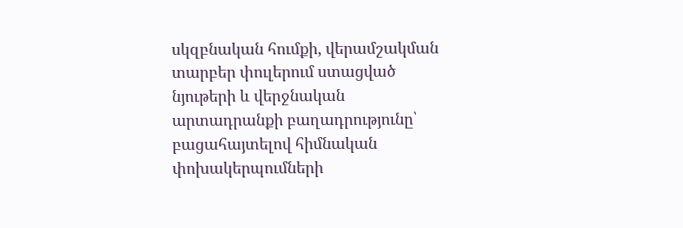սկզբնական հումքի, վերամշակման տարբեր փուլերում ստացված նյութերի և վերջնական արտադրանքի բաղադրությունը՝ բացահայտելով հիմնական փոխակերպումների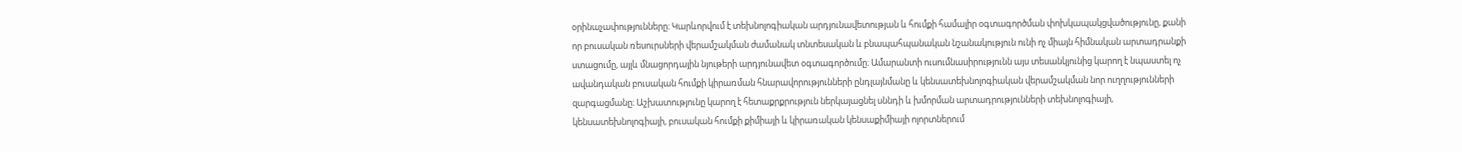օրինաչափությունները։ Կարևորվում է տեխնոլոգիական արդյունավետության և հումքի համալիր օգտագործման փոխկապակցվածությունը, քանի որ բուսական ռեսուրսների վերամշակման ժամանակ տնտեսական և բնապահպանական նշանակություն ունի ոչ միայն հիմնական արտադրանքի ստացումը, այլև մնացորդային նյութերի արդյունավետ օգտագործումը։ Ամարանտի ուսումնասիրությունն այս տեսանկյունից կարող է նպաստել ոչ ավանդական բուսական հումքի կիրառման հնարավորությունների ընդլայնմանը և կենսատեխնոլոգիական վերամշակման նոր ուղղությունների զարգացմանը։ Աշխատությունը կարող է հետաքրքրություն ներկայացնել սննդի և խմորման արտադրությունների տեխնոլոգիայի, կենսատեխնոլոգիայի, բուսական հումքի քիմիայի և կիրառական կենսաքիմիայի ոլորտներում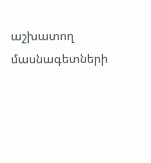աշխատող մասնագետների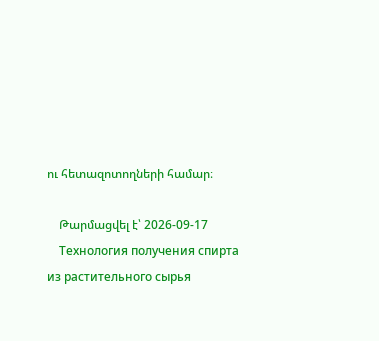ու հետազոտողների համար։

    Թարմացվել է՝ 2026-09-17
    Технология получения спирта из растительного сырья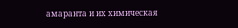амаранта и их химическая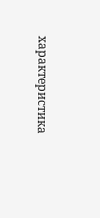характеристика